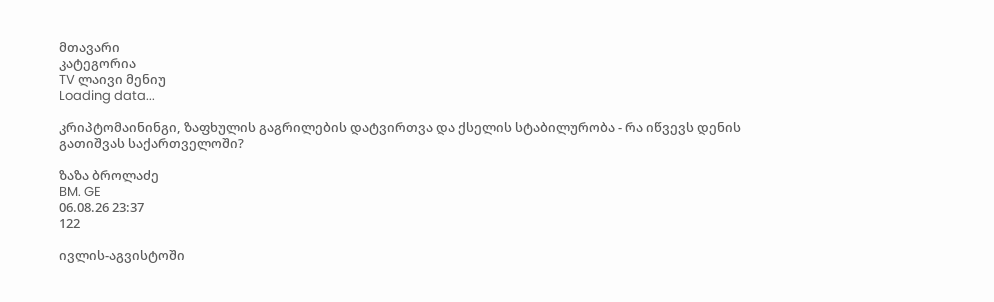მთავარი
კატეგორია
TV ლაივი მენიუ
Loading data...

კრიპტომაინინგი, ზაფხულის გაგრილების დატვირთვა და ქსელის სტაბილურობა - რა იწვევს დენის გათიშვას საქართველოში?

ზაზა ბროლაძე
BM. GE
06.08.26 23:37
122

ივლის-აგვისტოში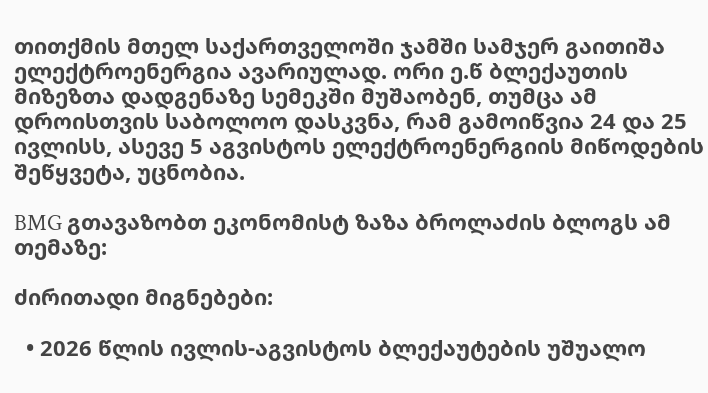თითქმის მთელ საქართველოში ჯამში სამჯერ გაითიშა ელექტროენერგია ავარიულად. ორი ე.წ ბლექაუთის მიზეზთა დადგენაზე სემეკში მუშაობენ, თუმცა ამ დროისთვის საბოლოო დასკვნა, რამ გამოიწვია 24 და 25 ივლისს, ასევე 5 აგვისტოს ელექტროენერგიის მიწოდების შეწყვეტა, უცნობია.

BMG გთავაზობთ ეკონომისტ ზაზა ბროლაძის ბლოგს ამ თემაზე:

ძირითადი მიგნებები:

  • 2026 წლის ივლის-აგვისტოს ბლექაუტების უშუალო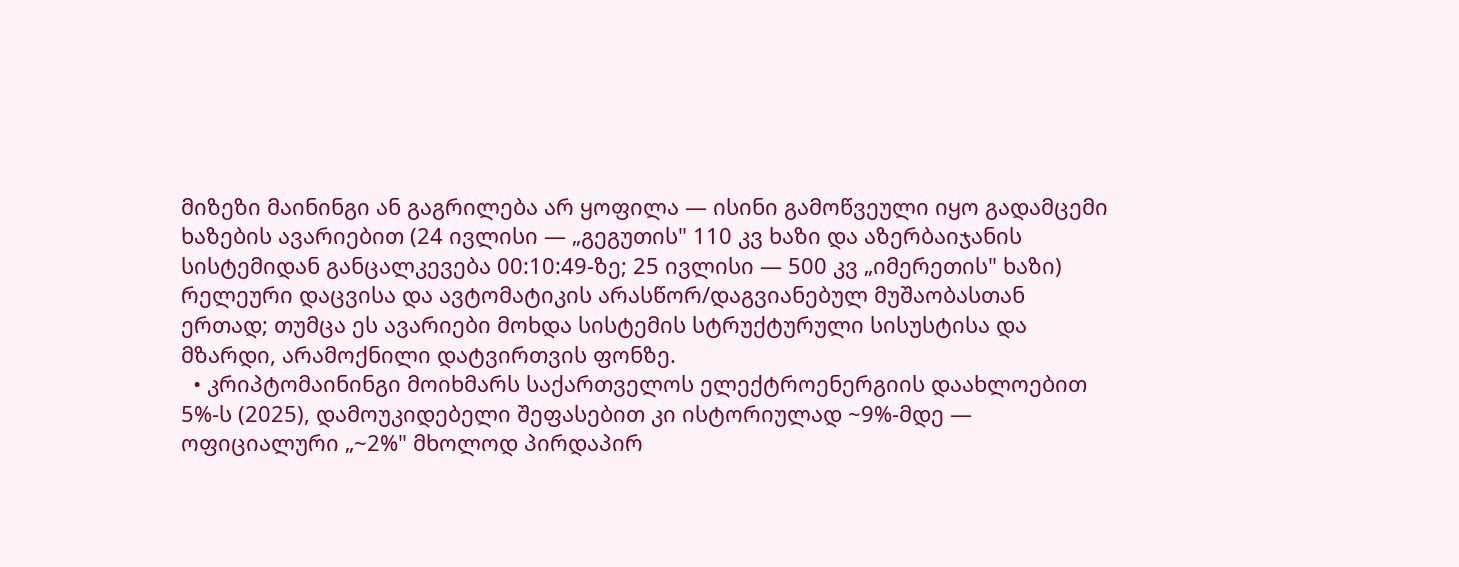მიზეზი მაინინგი ან გაგრილება არ ყოფილა — ისინი გამოწვეული იყო გადამცემი ხაზების ავარიებით (24 ივლისი — „გეგუთის" 110 კვ ხაზი და აზერბაიჯანის სისტემიდან განცალკევება 00:10:49-ზე; 25 ივლისი — 500 კვ „იმერეთის" ხაზი) რელეური დაცვისა და ავტომატიკის არასწორ/დაგვიანებულ მუშაობასთან ერთად; თუმცა ეს ავარიები მოხდა სისტემის სტრუქტურული სისუსტისა და მზარდი, არამოქნილი დატვირთვის ფონზე.
  • კრიპტომაინინგი მოიხმარს საქართველოს ელექტროენერგიის დაახლოებით 5%-ს (2025), დამოუკიდებელი შეფასებით კი ისტორიულად ~9%-მდე — ოფიციალური „~2%" მხოლოდ პირდაპირ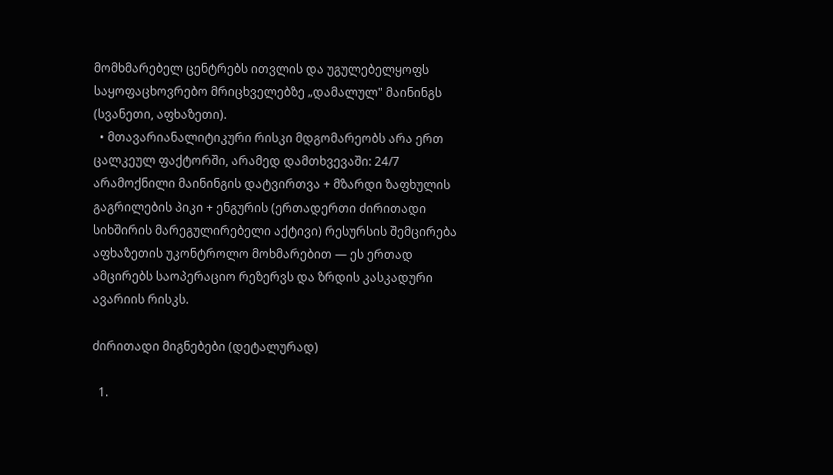მომხმარებელ ცენტრებს ითვლის და უგულებელყოფს საყოფაცხოვრებო მრიცხველებზე „დამალულ" მაინინგს (სვანეთი, აფხაზეთი).
  • მთავარიანალიტიკური რისკი მდგომარეობს არა ერთ ცალკეულ ფაქტორში, არამედ დამთხვევაში: 24/7 არამოქნილი მაინინგის დატვირთვა + მზარდი ზაფხულის გაგრილების პიკი + ენგურის (ერთადერთი ძირითადი სიხშირის მარეგულირებელი აქტივი) რესურსის შემცირება აფხაზეთის უკონტროლო მოხმარებით — ეს ერთად ამცირებს საოპერაციო რეზერვს და ზრდის კასკადური ავარიის რისკს.

ძირითადი მიგნებები (დეტალურად)

  1.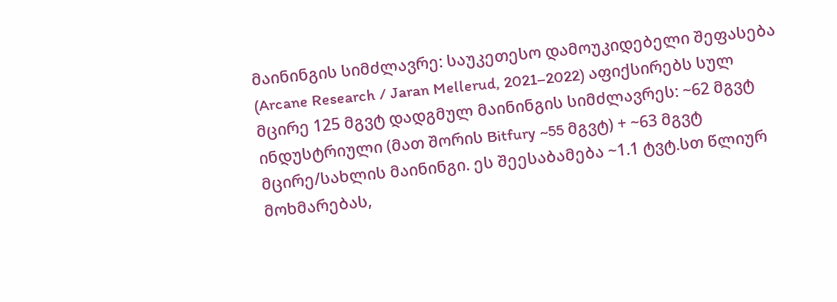მაინინგის სიმძლავრე: საუკეთესო დამოუკიდებელი შეფასება (Arcane Research / Jaran Mellerud, 2021–2022) აფიქსირებს სულ მცირე 125 მგვტ დადგმულ მაინინგის სიმძლავრეს: ~62 მგვტ ინდუსტრიული (მათ შორის Bitfury ~55 მგვტ) + ~63 მგვტ მცირე/სახლის მაინინგი. ეს შეესაბამება ~1.1 ტვტ.სთ წლიურ მოხმარებას,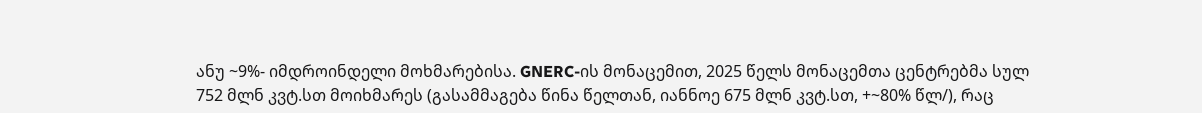ანუ ~9%- იმდროინდელი მოხმარებისა. GNERC-ის მონაცემით, 2025 წელს მონაცემთა ცენტრებმა სულ 752 მლნ კვტ.სთ მოიხმარეს (გასამმაგება წინა წელთან, იანნოე 675 მლნ კვტ.სთ, +~80% წლ/), რაც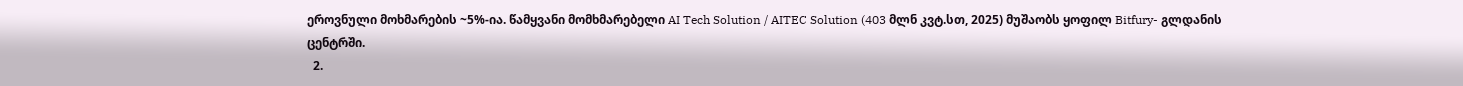ეროვნული მოხმარების ~5%-ია. წამყვანი მომხმარებელი AI Tech Solution / AITEC Solution (403 მლნ კვტ.სთ, 2025) მუშაობს ყოფილ Bitfury- გლდანის ცენტრში.
  2.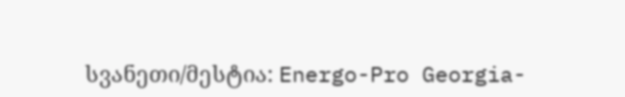სვანეთი/მესტია: Energo-Pro Georgia-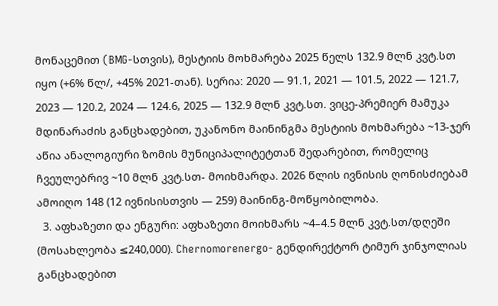მონაცემით (BMG-სთვის), მესტიის მოხმარება 2025 წელს 132.9 მლნ კვტ.სთ იყო (+6% წლ/, +45% 2021-თან). სერია: 2020 — 91.1, 2021 — 101.5, 2022 — 121.7, 2023 — 120.2, 2024 — 124.6, 2025 — 132.9 მლნ კვტ.სთ. ვიცე-პრემიერ მამუკა მდინარაძის განცხადებით, უკანონო მაინინგმა მესტიის მოხმარება ~13-ჯერ აწია ანალოგიური ზომის მუნიციპალიტეტთან შედარებით, რომელიც ჩვეულებრივ ~10 მლნ კვტ.სთ- მოიხმარდა. 2026 წლის ივნისის ღონისძიებამ ამოიღო 148 (12 ივნისისთვის — 259) მაინინგ-მოწყობილობა.
  3. აფხაზეთი და ენგური: აფხაზეთი მოიხმარს ~4–4.5 მლნ კვტ.სთ/დღეში (მოსახლეობა ≤240,000). Chernomorenergo- გენდირექტორ ტიმურ ჯინჯოლიას განცხადებით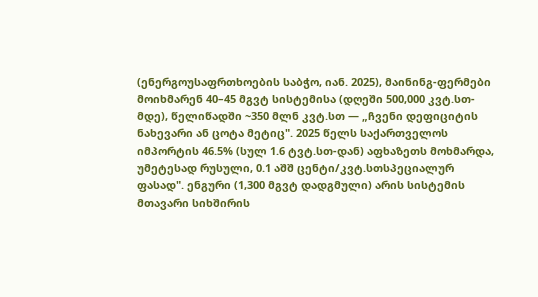(ენერგოუსაფრთხოების საბჭო, იან. 2025), მაინინგ-ფერმები მოიხმარენ 40–45 მგვტ სისტემისა (დღეში 500,000 კვტ.სთ-მდე), წელიწადში ~350 მლნ კვტ.სთ — „ჩვენი დეფიციტის ნახევარი ან ცოტა მეტიც". 2025 წელს საქართველოს იმპორტის 46.5% (სულ 1.6 ტვტ.სთ-დან) აფხაზეთს მოხმარდა, უმეტესად რუსული, 0.1 აშშ ცენტი/კვტ.სთსპეციალურ ფასად". ენგური (1,300 მგვტ დადგმული) არის სისტემის მთავარი სიხშირის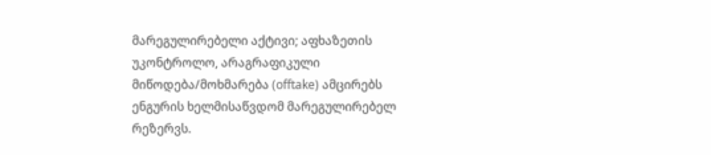მარეგულირებელი აქტივი; აფხაზეთის უკონტროლო, არაგრაფიკული მიწოდება/მოხმარება (offtake) ამცირებს ენგურის ხელმისაწვდომ მარეგულირებელ რეზერვს.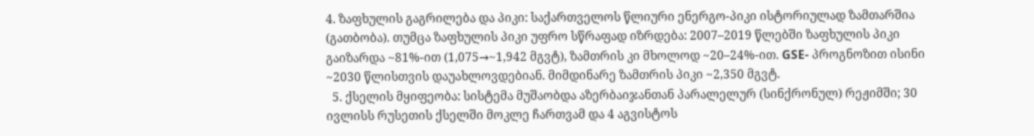4. ზაფხულის გაგრილება და პიკი: საქართველოს წლიური ენერგო-პიკი ისტორიულად ზამთარშია (გათბობა). თუმცა ზაფხულის პიკი უფრო სწრაფად იზრდება: 2007–2019 წლებში ზაფხულის პიკი გაიზარდა ~81%-ით (1,075→~1,942 მგვტ), ზამთრის კი მხოლოდ ~20–24%-ით. GSE- პროგნოზით ისინი ~2030 წლისთვის დაუახლოვდებიან. მიმდინარე ზამთრის პიკი ~2,350 მგვტ.
  5. ქსელის მყიფეობა: სისტემა მუშაობდა აზერბაიჯანთან პარალელურ (სინქრონულ) რეჟიმში; 30 ივლისს რუსეთის ქსელში მოკლე ჩართვამ და 4 აგვისტოს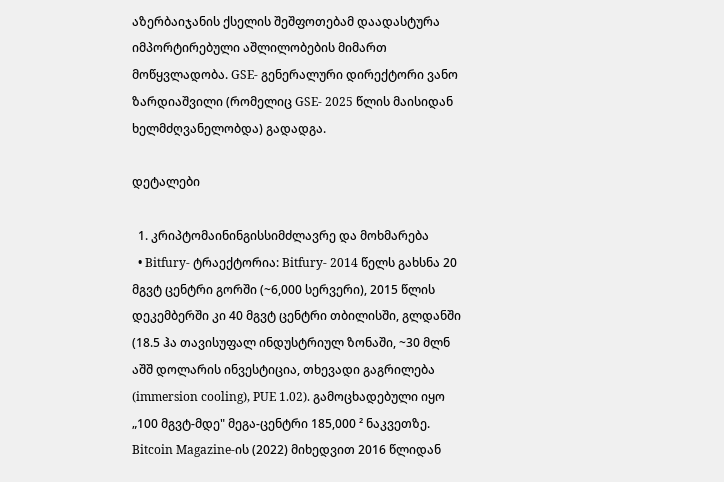აზერბაიჯანის ქსელის შეშფოთებამ დაადასტურა იმპორტირებული აშლილობების მიმართ მოწყვლადობა. GSE- გენერალური დირექტორი ვანო ზარდიაშვილი (რომელიც GSE- 2025 წლის მაისიდან ხელმძღვანელობდა) გადადგა.

დეტალები

  1. კრიპტომაინინგისსიმძლავრე და მოხმარება
  • Bitfury- ტრაექტორია: Bitfury- 2014 წელს გახსნა 20 მგვტ ცენტრი გორში (~6,000 სერვერი), 2015 წლის დეკემბერში კი 40 მგვტ ცენტრი თბილისში, გლდანში (18.5 ჰა თავისუფალ ინდუსტრიულ ზონაში, ~30 მლნ აშშ დოლარის ინვესტიცია, თხევადი გაგრილება (immersion cooling), PUE 1.02). გამოცხადებული იყო „100 მგვტ-მდე" მეგა-ცენტრი 185,000 ² ნაკვეთზე. Bitcoin Magazine-ის (2022) მიხედვით 2016 წლიდან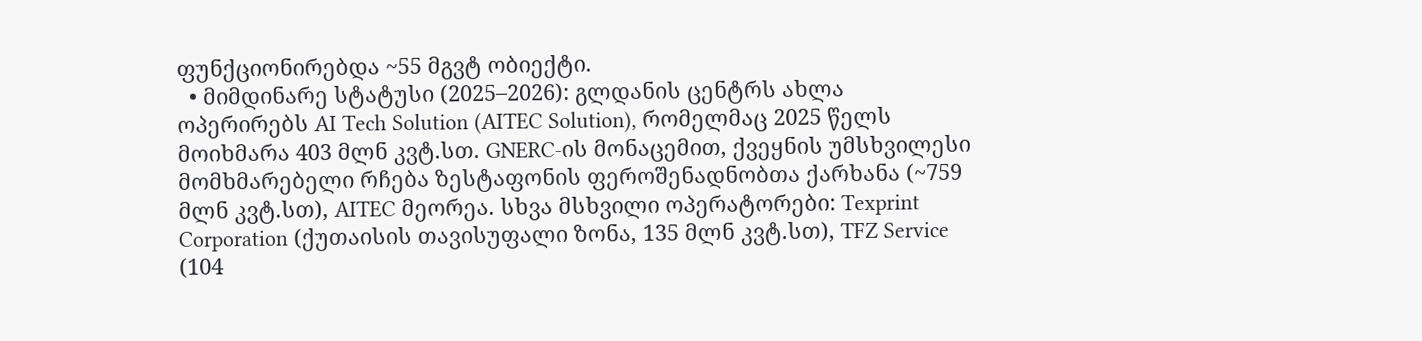ფუნქციონირებდა ~55 მგვტ ობიექტი.
  • მიმდინარე სტატუსი (2025–2026): გლდანის ცენტრს ახლა ოპერირებს AI Tech Solution (AITEC Solution), რომელმაც 2025 წელს მოიხმარა 403 მლნ კვტ.სთ. GNERC-ის მონაცემით, ქვეყნის უმსხვილესი მომხმარებელი რჩება ზესტაფონის ფეროშენადნობთა ქარხანა (~759 მლნ კვტ.სთ), AITEC მეორეა. სხვა მსხვილი ოპერატორები: Texprint Corporation (ქუთაისის თავისუფალი ზონა, 135 მლნ კვტ.სთ), TFZ Service (104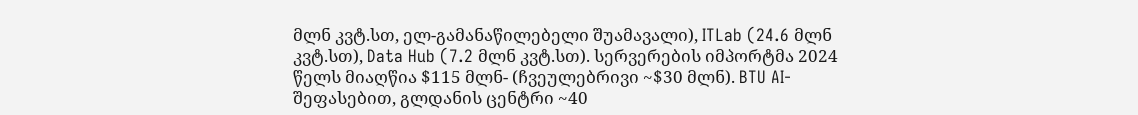მლნ კვტ.სთ, ელ-გამანაწილებელი შუამავალი), ITLab (24.6 მლნ კვტ.სთ), Data Hub (7.2 მლნ კვტ.სთ). სერვერების იმპორტმა 2024 წელს მიაღწია $115 მლნ- (ჩვეულებრივი ~$30 მლნ). BTU AI- შეფასებით, გლდანის ცენტრი ~40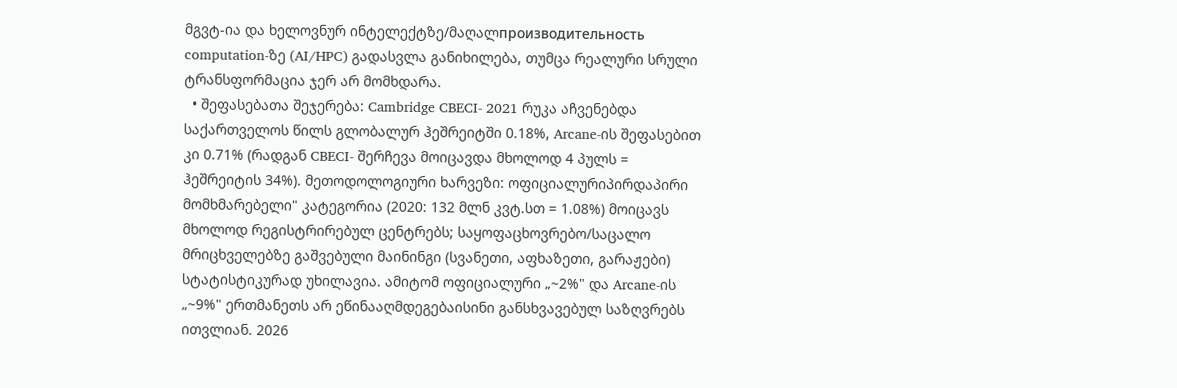მგვტ-ია და ხელოვნურ ინტელექტზე/მაღალпроизводительность computation-ზე (AI/HPC) გადასვლა განიხილება, თუმცა რეალური სრული ტრანსფორმაცია ჯერ არ მომხდარა.
  • შეფასებათა შეჯერება: Cambridge CBECI- 2021 რუკა აჩვენებდა საქართველოს წილს გლობალურ ჰეშრეიტში 0.18%, Arcane-ის შეფასებით კი 0.71% (რადგან CBECI- შერჩევა მოიცავდა მხოლოდ 4 პულს = ჰეშრეიტის 34%). მეთოდოლოგიური ხარვეზი: ოფიციალურიპირდაპირი მომხმარებელი" კატეგორია (2020: 132 მლნ კვტ.სთ = 1.08%) მოიცავს მხოლოდ რეგისტრირებულ ცენტრებს; საყოფაცხოვრებო/საცალო მრიცხველებზე გაშვებული მაინინგი (სვანეთი, აფხაზეთი, გარაჟები) სტატისტიკურად უხილავია. ამიტომ ოფიციალური „~2%" და Arcane-ის „~9%" ერთმანეთს არ ეწინააღმდეგებაისინი განსხვავებულ საზღვრებს ითვლიან. 2026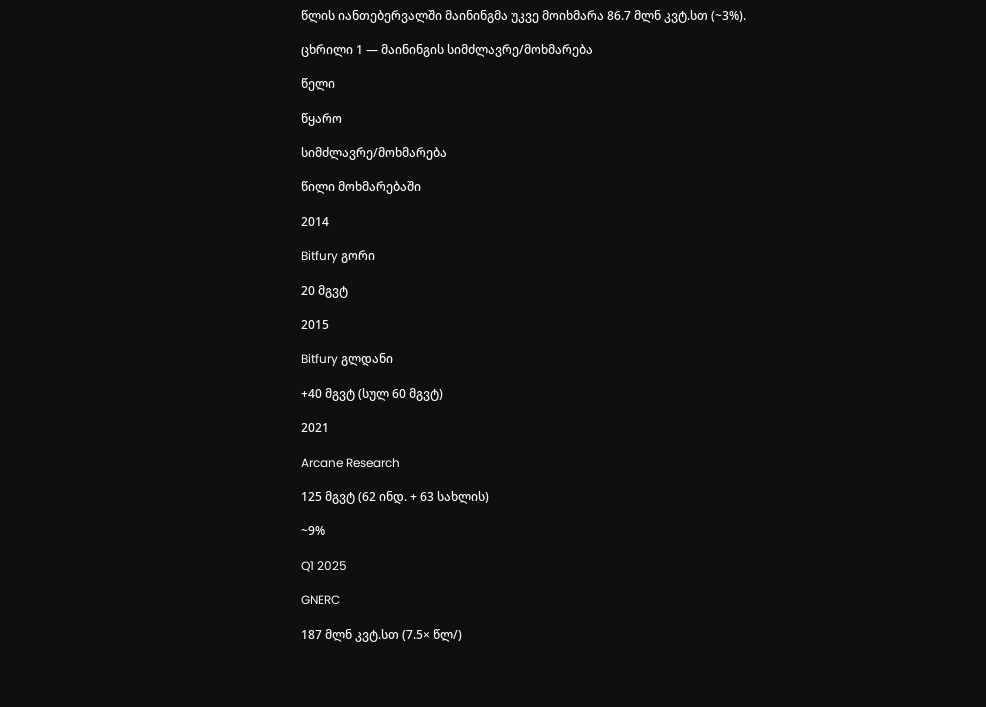წლის იანთებერვალში მაინინგმა უკვე მოიხმარა 86.7 მლნ კვტ.სთ (~3%).

ცხრილი 1 — მაინინგის სიმძლავრე/მოხმარება

წელი

წყარო

სიმძლავრე/მოხმარება

წილი მოხმარებაში

2014

Bitfury გორი

20 მგვტ

2015

Bitfury გლდანი

+40 მგვტ (სულ 60 მგვტ)

2021

Arcane Research

125 მგვტ (62 ინდ. + 63 სახლის)

~9%

Q1 2025

GNERC

187 მლნ კვტ.სთ (7.5× წლ/)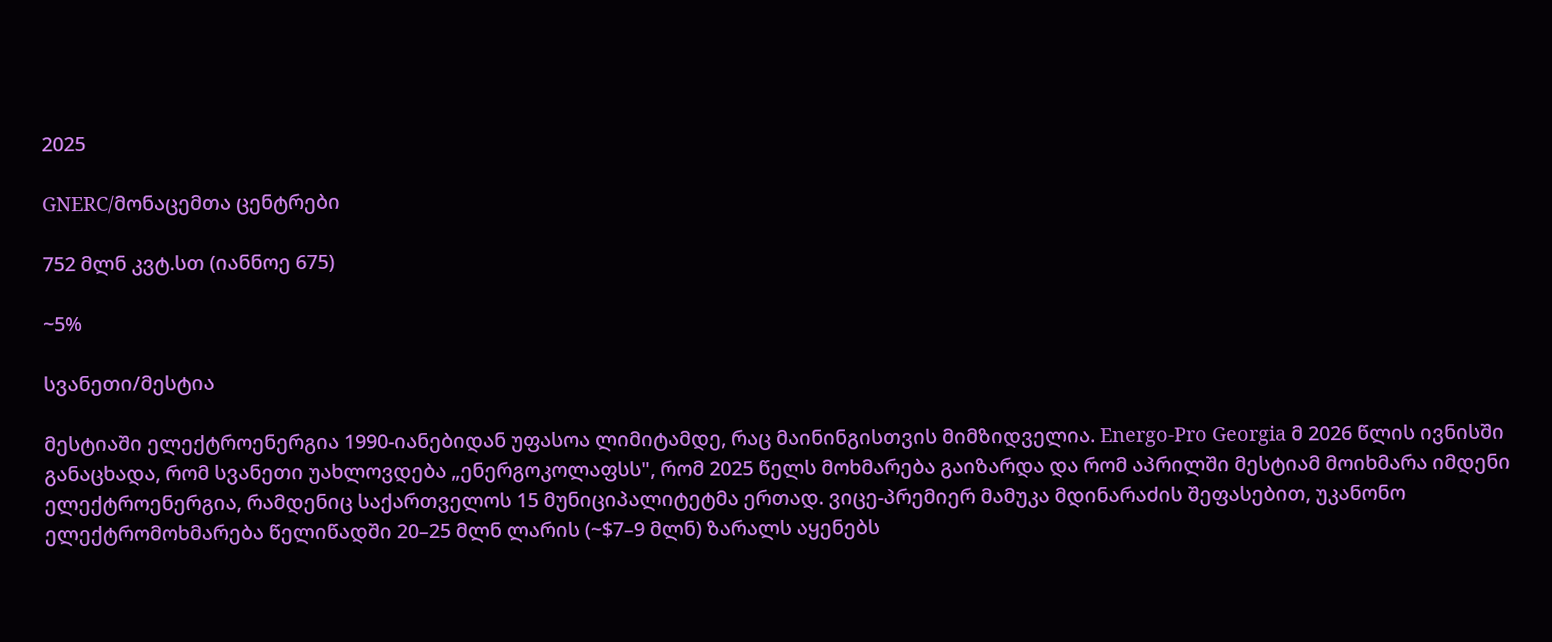2025

GNERC/მონაცემთა ცენტრები

752 მლნ კვტ.სთ (იანნოე 675)

~5%

სვანეთი/მესტია

მესტიაში ელექტროენერგია 1990-იანებიდან უფასოა ლიმიტამდე, რაც მაინინგისთვის მიმზიდველია. Energo-Pro Georgia მ 2026 წლის ივნისში განაცხადა, რომ სვანეთი უახლოვდება „ენერგოკოლაფსს", რომ 2025 წელს მოხმარება გაიზარდა და რომ აპრილში მესტიამ მოიხმარა იმდენი ელექტროენერგია, რამდენიც საქართველოს 15 მუნიციპალიტეტმა ერთად. ვიცე-პრემიერ მამუკა მდინარაძის შეფასებით, უკანონო ელექტრომოხმარება წელიწადში 20–25 მლნ ლარის (~$7–9 მლნ) ზარალს აყენებს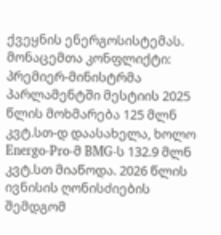ქვეყნის ენერგოსისტემას. მონაცემთა კონფლიქტი: პრემიერ-მინისტრმა პარლამენტში მესტიის 2025 წლის მოხმარება 125 მლნ კვტ.სთ-დ დაასახელა, ხოლო Energo-Pro-მ BMG-ს 132.9 მლნ კვტ.სთ მიაწოდა. 2026 წლის ივნისის ღონისძიების შემდგომ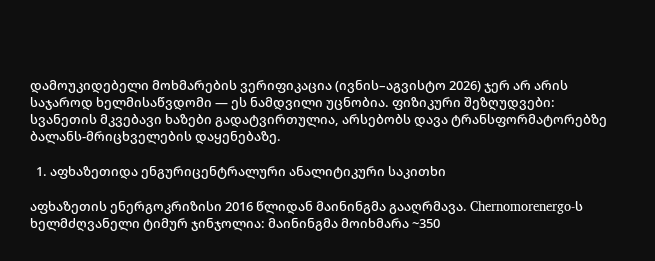დამოუკიდებელი მოხმარების ვერიფიკაცია (ივნის–აგვისტო 2026) ჯერ არ არის საჯაროდ ხელმისაწვდომი — ეს ნამდვილი უცნობია. ფიზიკური შეზღუდვები: სვანეთის მკვებავი ხაზები გადატვირთულია, არსებობს დავა ტრანსფორმატორებზე ბალანს-მრიცხველების დაყენებაზე.

  1. აფხაზეთიდა ენგურიცენტრალური ანალიტიკური საკითხი

აფხაზეთის ენერგოკრიზისი 2016 წლიდან მაინინგმა გააღრმავა. Chernomorenergo-ს ხელმძღვანელი ტიმურ ჯინჯოლია: მაინინგმა მოიხმარა ~350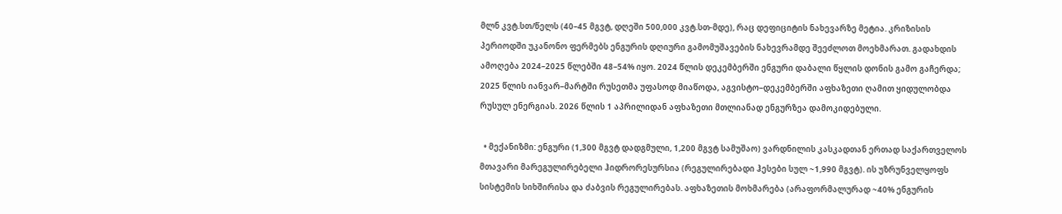მლნ კვტ.სთ/წელს (40–45 მგვტ, დღეში 500,000 კვტ.სთ-მდე), რაც დეფიციტის ნახევარზე მეტია. კრიზისის პერიოდში უკანონო ფერმებს ენგურის დღიური გამომუშავების ნახევრამდე შეეძლოთ მოეხმარათ. გადახდის ამოღება 2024–2025 წლებში 48–54% იყო. 2024 წლის დეკემბერში ენგური დაბალი წყლის დონის გამო გაჩერდა; 2025 წლის იანვარ–მარტში რუსეთმა უფასოდ მიაწოდა, აგვისტო–დეკემბერში აფხაზეთი ღამით ყიდულობდა რუსულ ენერგიას. 2026 წლის 1 აპრილიდან აფხაზეთი მთლიანად ენგურზეა დამოკიდებული.

  • მექანიზმი: ენგური (1,300 მგვტ დადგმული, 1,200 მგვტ სამუშაო) ვარდნილის კასკადთან ერთად საქართველოს მთავარი მარეგულირებელი ჰიდრორესურსია (რეგულირებადი ჰესები სულ ~1,990 მგვტ). ის უზრუნველყოფს სისტემის სიხშირისა და ძაბვის რეგულირებას. აფხაზეთის მოხმარება (არაფორმალურად ~40% ენგურის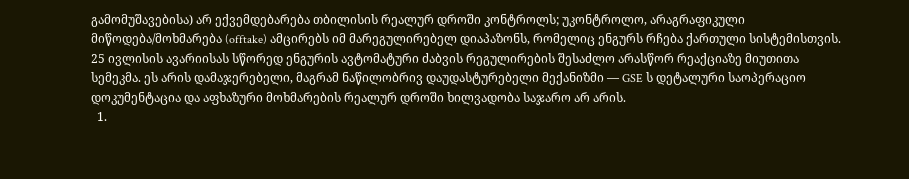გამომუშავებისა) არ ექვემდებარება თბილისის რეალურ დროში კონტროლს; უკონტროლო, არაგრაფიკული მიწოდება/მოხმარება (offtake) ამცირებს იმ მარეგულირებელ დიაპაზონს, რომელიც ენგურს რჩება ქართული სისტემისთვის. 25 ივლისის ავარიისას სწორედ ენგურის ავტომატური ძაბვის რეგულირების შესაძლო არასწორ რეაქციაზე მიუთითა სემეკმა. ეს არის დამაჯერებელი, მაგრამ ნაწილობრივ დაუდასტურებელი მექანიზმი — GSE ს დეტალური საოპერაციო დოკუმენტაცია და აფხაზური მოხმარების რეალურ დროში ხილვადობა საჯარო არ არის.
  1.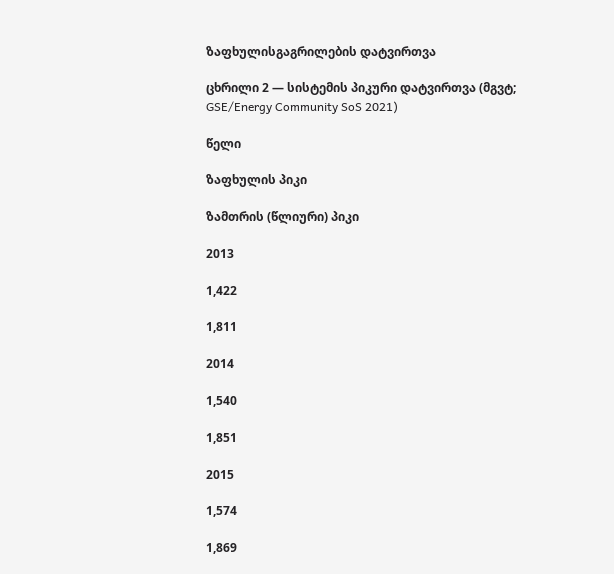ზაფხულისგაგრილების დატვირთვა

ცხრილი 2 — სისტემის პიკური დატვირთვა (მგვტ; GSE/Energy Community SoS 2021)

წელი

ზაფხულის პიკი

ზამთრის (წლიური) პიკი

2013

1,422

1,811

2014

1,540

1,851

2015

1,574

1,869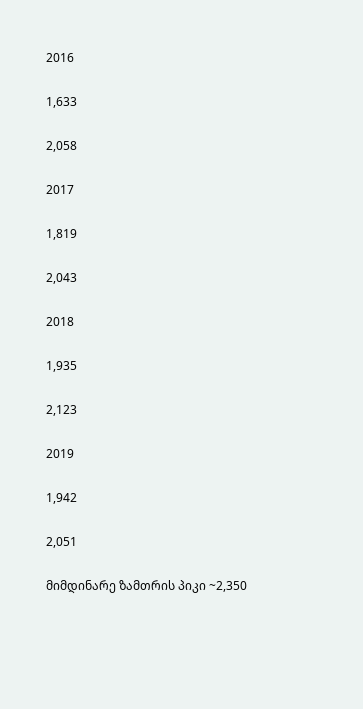2016

1,633

2,058

2017

1,819

2,043

2018

1,935

2,123

2019

1,942

2,051

მიმდინარე ზამთრის პიკი ~2,350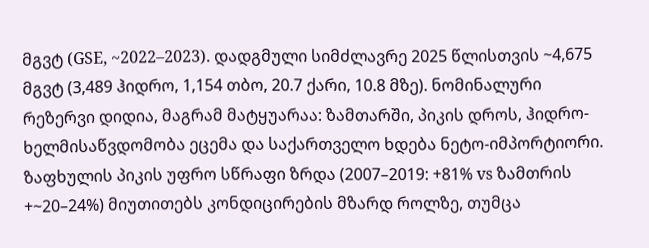მგვტ (GSE, ~2022–2023). დადგმული სიმძლავრე 2025 წლისთვის ~4,675 მგვტ (3,489 ჰიდრო, 1,154 თბო, 20.7 ქარი, 10.8 მზე). ნომინალური რეზერვი დიდია, მაგრამ მატყუარაა: ზამთარში, პიკის დროს, ჰიდრო-ხელმისაწვდომობა ეცემა და საქართველო ხდება ნეტო-იმპორტიორი. ზაფხულის პიკის უფრო სწრაფი ზრდა (2007–2019: +81% vs ზამთრის +~20–24%) მიუთითებს კონდიცირების მზარდ როლზე, თუმცა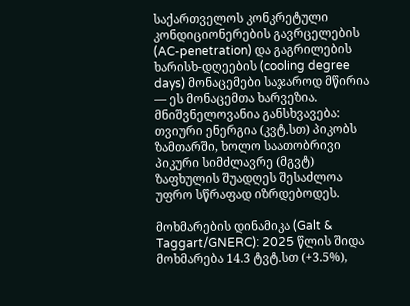საქართველოს კონკრეტული კონდიციონერების გავრცელების (AC-penetration) და გაგრილების ხარისხ-დღეების (cooling degree days) მონაცემები საჯაროდ მწირია — ეს მონაცემთა ხარვეზია. მნიშვნელოვანია განსხვავება: თვიური ენერგია (კვტ.სთ) პიკობს ზამთარში, ხოლო საათობრივი პიკური სიმძლავრე (მგვტ) ზაფხულის შუადღეს შესაძლოა უფრო სწრაფად იზრდებოდეს.

მოხმარების დინამიკა (Galt & Taggart/GNERC): 2025 წლის შიდა მოხმარება 14.3 ტვტ.სთ (+3.5%),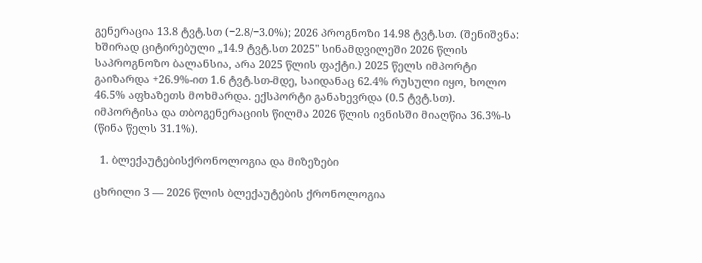გენერაცია 13.8 ტვტ.სთ (−2.8/−3.0%); 2026 პროგნოზი 14.98 ტვტ.სთ. (შენიშვნა: ხშირად ციტირებული „14.9 ტვტ.სთ 2025" სინამდვილეში 2026 წლის საპროგნოზო ბალანსია, არა 2025 წლის ფაქტი.) 2025 წელს იმპორტი გაიზარდა +26.9%-ით 1.6 ტვტ.სთ-მდე, საიდანაც 62.4% რუსული იყო, ხოლო 46.5% აფხაზეთს მოხმარდა. ექსპორტი განახევრდა (0.5 ტვტ.სთ). იმპორტისა და თბოგენერაციის წილმა 2026 წლის ივნისში მიაღწია 36.3%-ს (წინა წელს 31.1%).

  1. ბლექაუტებისქრონოლოგია და მიზეზები

ცხრილი 3 — 2026 წლის ბლექაუტების ქრონოლოგია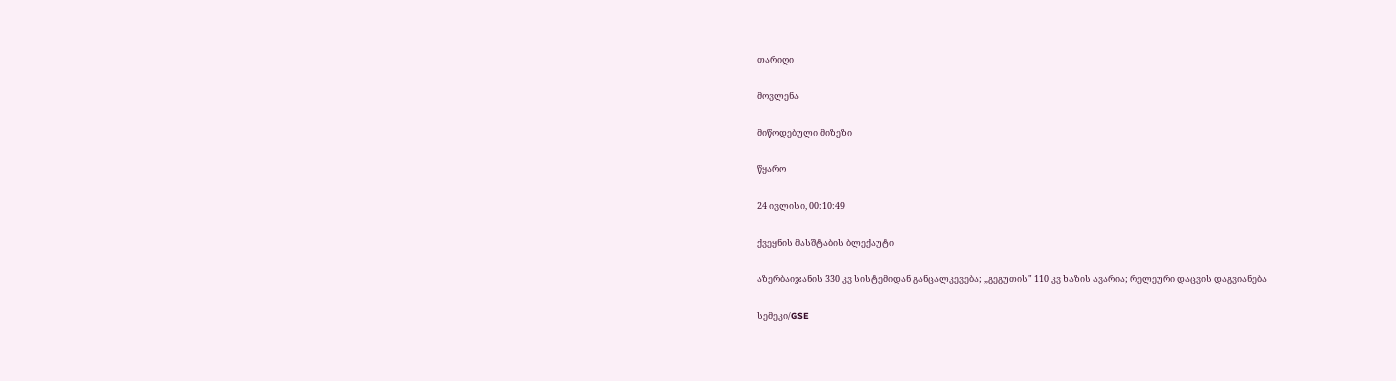თარიღი

მოვლენა

მიწოდებული მიზეზი

წყარო

24 ივლისი, 00:10:49

ქვეყნის მასშტაბის ბლექაუტი

აზერბაიჯანის 330 კვ სისტემიდან განცალკევება; „გეგუთის" 110 კვ ხაზის ავარია; რელეური დაცვის დაგვიანება

სემეკი/GSE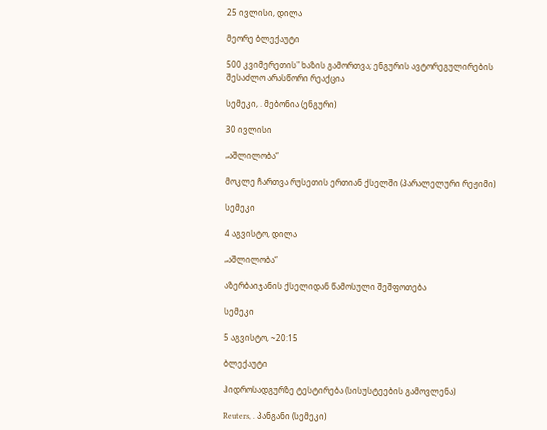25 ივლისი, დილა

მეორე ბლექაუტი

500 კვიმერეთის" ხაზის გამორთვა; ენგურის ავტორეგულირების შესაძლო არასწორი რეაქცია

სემეკი, . მებონია (ენგური)

30 ივლისი

„აშლილობა“

მოკლე ჩართვა რუსეთის ერთიან ქსელში (პარალელური რეჟიმი)

სემეკი

4 აგვისტო, დილა

„აშლილობა“

აზერბაიჯანის ქსელიდან წამოსული შეშფოთება

სემეკი

5 აგვისტო, ~20:15

ბლექაუტი

ჰიდროსადგურზე ტესტირება (სისუსტეების გამოვლენა)

Reuters, . პანგანი (სემეკი)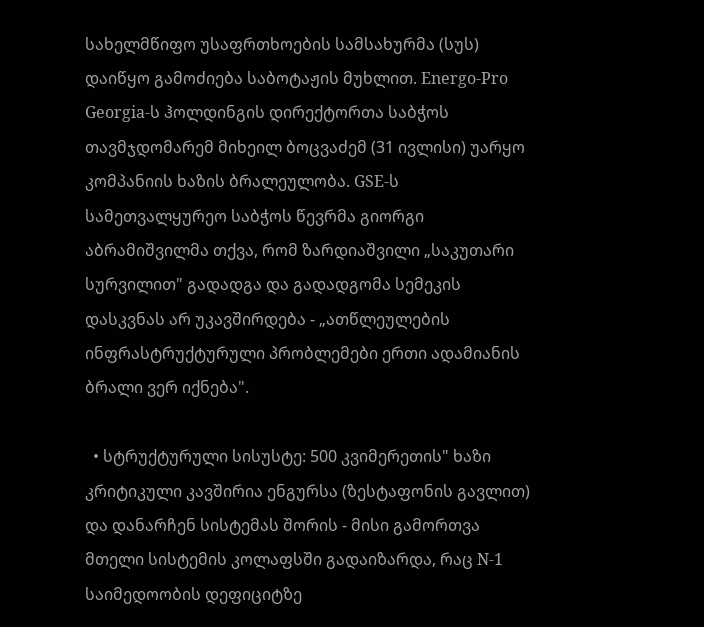სახელმწიფო უსაფრთხოების სამსახურმა (სუს) დაიწყო გამოძიება საბოტაჟის მუხლით. Energo-Pro Georgia-ს ჰოლდინგის დირექტორთა საბჭოს თავმჯდომარემ მიხეილ ბოცვაძემ (31 ივლისი) უარყო კომპანიის ხაზის ბრალეულობა. GSE-ს სამეთვალყურეო საბჭოს წევრმა გიორგი აბრამიშვილმა თქვა, რომ ზარდიაშვილი „საკუთარი სურვილით" გადადგა და გადადგომა სემეკის დასკვნას არ უკავშირდება - „ათწლეულების ინფრასტრუქტურული პრობლემები ერთი ადამიანის ბრალი ვერ იქნება".

  • სტრუქტურული სისუსტე: 500 კვიმერეთის" ხაზი კრიტიკული კავშირია ენგურსა (ზესტაფონის გავლით) და დანარჩენ სისტემას შორის - მისი გამორთვა მთელი სისტემის კოლაფსში გადაიზარდა, რაც N-1 საიმედოობის დეფიციტზე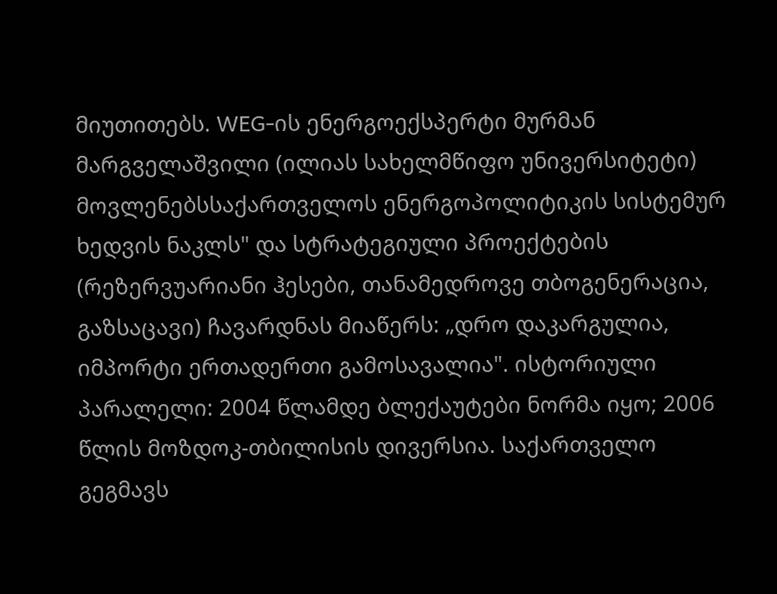მიუთითებს. WEG-ის ენერგოექსპერტი მურმან მარგველაშვილი (ილიას სახელმწიფო უნივერსიტეტი) მოვლენებსსაქართველოს ენერგოპოლიტიკის სისტემურ ხედვის ნაკლს" და სტრატეგიული პროექტების (რეზერვუარიანი ჰესები, თანამედროვე თბოგენერაცია, გაზსაცავი) ჩავარდნას მიაწერს: „დრო დაკარგულია, იმპორტი ერთადერთი გამოსავალია". ისტორიული პარალელი: 2004 წლამდე ბლექაუტები ნორმა იყო; 2006 წლის მოზდოკ-თბილისის დივერსია. საქართველო გეგმავს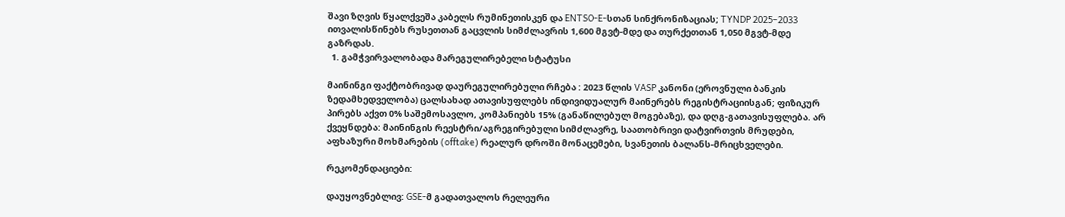შავი ზღვის წყალქვეშა კაბელს რუმინეთისკენ და ENTSO-E-სთან სინქრონიზაციას; TYNDP 2025–2033 ითვალისწინებს რუსეთთან გაცვლის სიმძლავრის 1,600 მგვტ-მდე და თურქეთთან 1,050 მგვტ-მდე გაზრდას.
  1. გამჭვირვალობადა მარეგულირებელი სტატუსი

მაინინგი ფაქტობრივად დაურეგულირებული რჩება : 2023 წლის VASP კანონი (ეროვნული ბანკის ზედამხედველობა) ცალსახად ათავისუფლებს ინდივიდუალურ მაინერებს რეგისტრაციისგან; ფიზიკურ პირებს აქვთ 0% საშემოსავლო, კომპანიებს 15% (განაწილებულ მოგებაზე), და დღგ-გათავისუფლება. არ ქვეყნდება: მაინინგის რეესტრი/აგრეგირებული სიმძლავრე, საათობრივი დატვირთვის მრუდები, აფხაზური მოხმარების (offtake) რეალურ დროში მონაცემები, სვანეთის ბალანს-მრიცხველები.

რეკომენდაციები:

დაუყოვნებლივ: GSE-მ გადათვალოს რელეური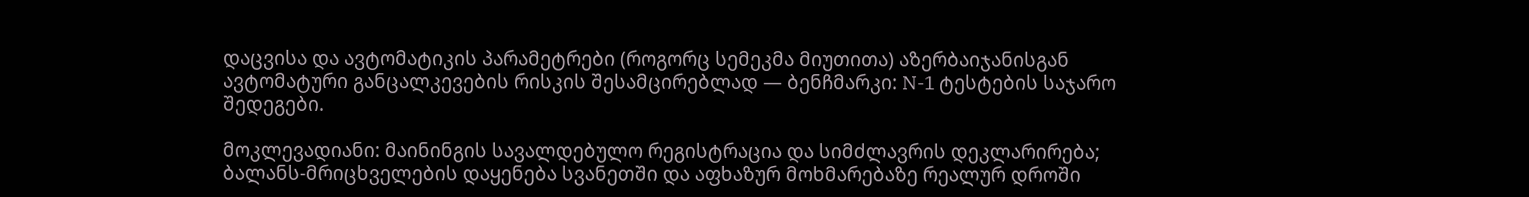დაცვისა და ავტომატიკის პარამეტრები (როგორც სემეკმა მიუთითა) აზერბაიჯანისგან ავტომატური განცალკევების რისკის შესამცირებლად — ბენჩმარკი: N-1 ტესტების საჯარო შედეგები.

მოკლევადიანი: მაინინგის სავალდებულო რეგისტრაცია და სიმძლავრის დეკლარირება; ბალანს-მრიცხველების დაყენება სვანეთში და აფხაზურ მოხმარებაზე რეალურ დროში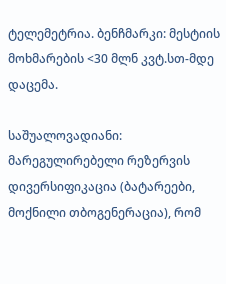ტელემეტრია. ბენჩმარკი: მესტიის მოხმარების <30 მლნ კვტ.სთ-მდე დაცემა.

საშუალოვადიანი: მარეგულირებელი რეზერვის დივერსიფიკაცია (ბატარეები, მოქნილი თბოგენერაცია), რომ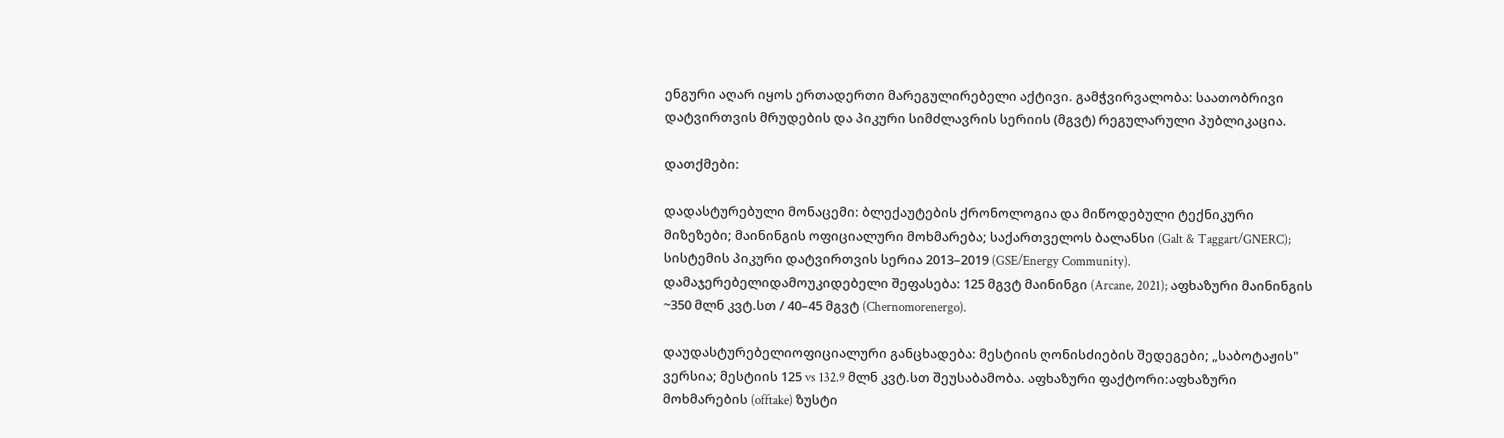ენგური აღარ იყოს ერთადერთი მარეგულირებელი აქტივი. გამჭვირვალობა: საათობრივი დატვირთვის მრუდების და პიკური სიმძლავრის სერიის (მგვტ) რეგულარული პუბლიკაცია.

დათქმები:

დადასტურებული მონაცემი: ბლექაუტების ქრონოლოგია და მიწოდებული ტექნიკური მიზეზები; მაინინგის ოფიციალური მოხმარება; საქართველოს ბალანსი (Galt & Taggart/GNERC); სისტემის პიკური დატვირთვის სერია 2013–2019 (GSE/Energy Community). დამაჯერებელიდამოუკიდებელი შეფასება: 125 მგვტ მაინინგი (Arcane, 2021); აფხაზური მაინინგის ~350 მლნ კვტ.სთ / 40–45 მგვტ (Chernomorenergo).

დაუდასტურებელიოფიციალური განცხადება: მესტიის ღონისძიების შედეგები; „საბოტაჟის" ვერსია; მესტიის 125 vs 132.9 მლნ კვტ.სთ შეუსაბამობა. აფხაზური ფაქტორი:აფხაზური მოხმარების (offtake) ზუსტი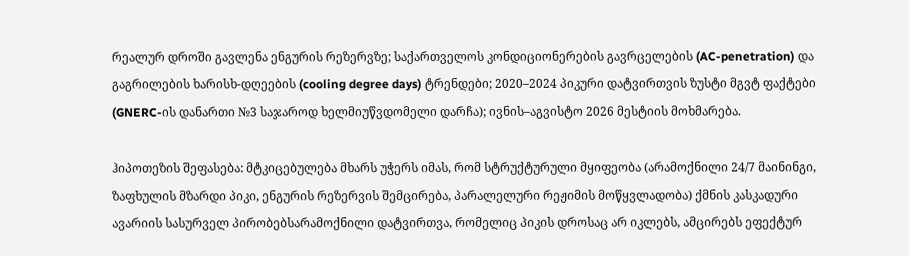რეალურ დროში გავლენა ენგურის რეზერვზე; საქართველოს კონდიციონერების გავრცელების (AC-penetration) და გაგრილების ხარისხ-დღეების (cooling degree days) ტრენდები; 2020–2024 პიკური დატვირთვის ზუსტი მგვტ ფაქტები (GNERC-ის დანართი №3 საჯაროდ ხელმიუწვდომელი დარჩა); ივნის–აგვისტო 2026 მესტიის მოხმარება.

ჰიპოთეზის შეფასება: მტკიცებულება მხარს უჭერს იმას, რომ სტრუქტურული მყიფეობა (არამოქნილი 24/7 მაინინგი, ზაფხულის მზარდი პიკი, ენგურის რეზერვის შემცირება, პარალელური რეჟიმის მოწყვლადობა) ქმნის კასკადური ავარიის სასურველ პირობებსარამოქნილი დატვირთვა, რომელიც პიკის დროსაც არ იკლებს, ამცირებს ეფექტურ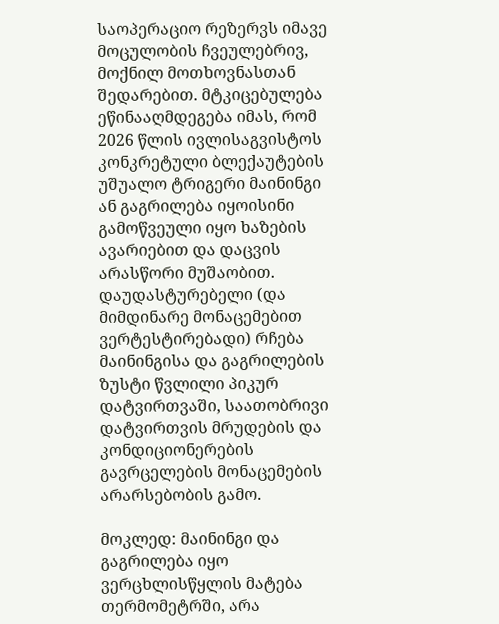საოპერაციო რეზერვს იმავე მოცულობის ჩვეულებრივ, მოქნილ მოთხოვნასთან შედარებით. მტკიცებულება ეწინააღმდეგება იმას, რომ 2026 წლის ივლისაგვისტოს კონკრეტული ბლექაუტების უშუალო ტრიგერი მაინინგი ან გაგრილება იყოისინი გამოწვეული იყო ხაზების ავარიებით და დაცვის არასწორი მუშაობით. დაუდასტურებელი (და მიმდინარე მონაცემებით ვერტესტირებადი) რჩება მაინინგისა და გაგრილების ზუსტი წვლილი პიკურ დატვირთვაში, საათობრივი დატვირთვის მრუდების და კონდიციონერების გავრცელების მონაცემების არარსებობის გამო.

მოკლედ: მაინინგი და გაგრილება იყო ვერცხლისწყლის მატება თერმომეტრში, არა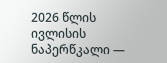2026 წლის ივლისის ნაპერწკალი —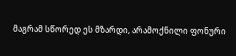მაგრამ სწორედ ეს მზარდი, არამოქნილი ფონური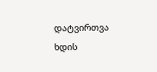დატვირთვა ხდის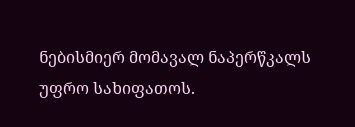ნებისმიერ მომავალ ნაპერწკალს უფრო სახიფათოს.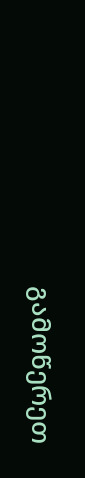გამოწერეთ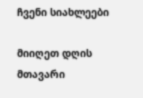ჩვენი სიახლეები

მიიღეთ დღის მთავარი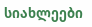სიახლეები